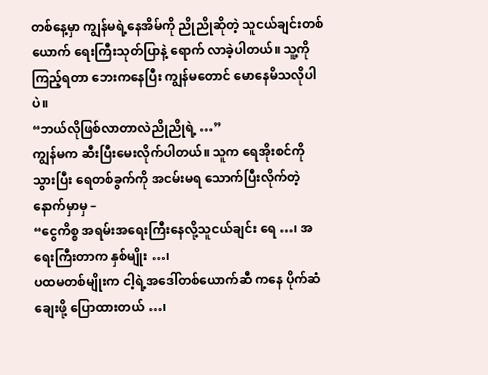တစ်နေ့မှာ ကျွန်မရဲ့နေအိမ်ကို ညိုညိုဆိုတဲ့ သူငယ်ချင်းတစ်ယောက် ရေးကြီးသုတ်ပြာနဲ့ ရောက် လာခဲ့ပါတယ်။ သူ့ကိုကြည့်ရတာ ဘေးကနေပြီး ကျွန်မတောင် မောနေမိသလိုပါပဲ။
“ဘယ်လိုဖြစ်လာတာလဲညိုညိုရဲ့ …”
ကျွန်မက ဆီးပြီးမေးလိုက်ပါတယ်။ သူက ရေအိုးစင်ကိုသွားပြီး ရေတစ်ခွက်ကို အငမ်းမရ သောက်ပြီးလိုက်တဲ့နောက်မှာမှ –
“ငွေကိစ္စ အရမ်းအရေးကြီးနေလို့သူငယ်ချင်း ရေ …၊ အရေးကြီးတာက နှစ်မျိုး …၊
ပထမတစ်မျိုးက ငါ့ရဲ့အဒေါ်တစ်ယောက်ဆီ ကနေ ပိုက်ဆံချေးဖို့ ပြောထားတယ် …၊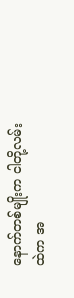နောက်တစ်မျိုးက ငါတို့လမ်းထဲက အ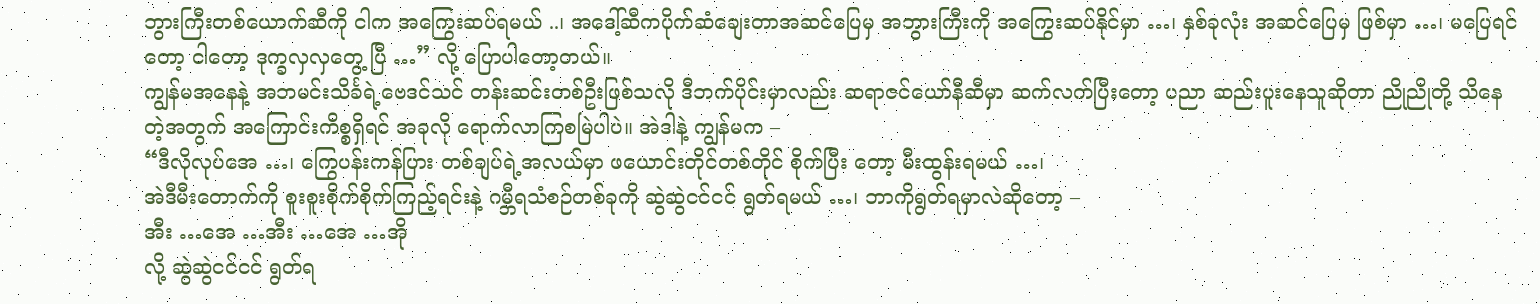ဘွားကြီးတစ်ယောက်ဆီကို ငါက အကြွေးဆပ်ရမယ် ..၊ အဒေါ့်ဆီကပိုက်ဆံချေးတာအဆင်ပြေမှ အဘွားကြီးကို အကြွေးဆပ်နိုင်မှာ …၊ နှစ်ခုလုံး အဆင်ပြေမှ ဖြစ်မှာ …၊ မပြေရင်တော့ ငါတော့ ဒုက္ခလှလှတွေ့ ပြီ …” လို့ ပြောပါတော့တယ်။
ကျွန်မအနေနဲ့ အဘမင်းသိင်္ခရဲ့ဗေဒင်သင် တန်းဆင်းတစ်ဦးဖြစ်သလို ဒီဘက်ပိုင်းမှာလည်း ဆရာဇင်ယော်နီဆီမှာ ဆက်လက်ပြီးတော့ ပညာ ဆည်းပူးနေသူဆိုတာ ညိုညိုတို့ သိနေတဲ့အတွက် အကြောင်းကိစ္စရှိရင် အခုလို ရောက်လာကြစမြဲပါပဲ။ အဲဒါနဲ့ ကျွန်မက –
“ဒီလိုလုပ်အေ …၊ ကြွေပန်းကန်ပြား တစ်ချပ်ရဲ့အလယ်မှာ ဖယောင်းတိုင်တစ်တိုင် စိုက်ပြီး တော့ မီးထွန်းရမယ် …၊
အဲဒီမီးတောက်ကို စူးစူးစိုက်စိုက်ကြည့်ရင်းနဲ့ ဂမ္ဘီရသံစဉ်တစ်ခုကို ဆွဲဆွဲငင်ငင် ရွတ်ရမယ် …၊ ဘာကိုရွတ်ရမှာလဲဆိုတော့ –
အီး …အေ …အီး …အေ …အို
လို့ ဆွဲဆွဲငင်ငင် ရွတ်ရ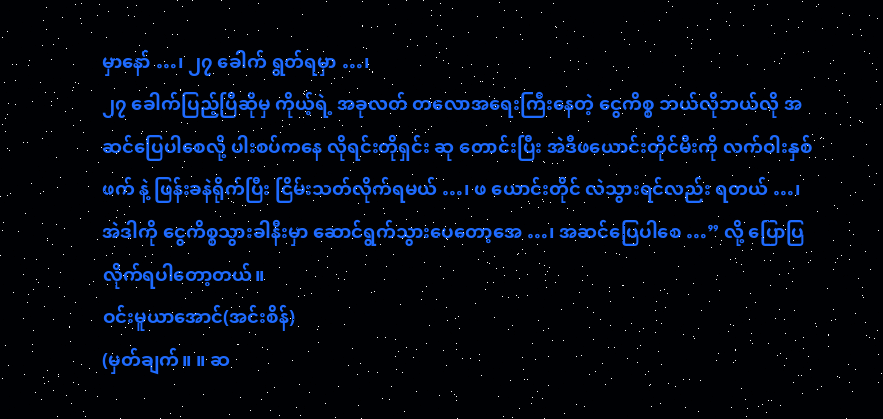မှာနော် …၊ ၂၇ ခေါက် ရွတ်ရမှာ …၊
၂၇ ခေါက်ပြည့်ပြီဆိုမှ ကိုယ့်ရဲ့ အခုလတ် တလောအရေးကြီးနေတဲ့ ငွေကိစ္စ ဘယ်လိုဘယ်လို အဆင်ပြေပါစေလို့ ပါးစပ်ကနေ လိုရင်းတိုရှင်း ဆု တောင်းပြီး အဲဒီဖယောင်းတိုင်မီးကို လက်ဝါးနှစ်ဖက် နဲ့ ဖြန်းခနဲရိုက်ပြီး ငြိမ်းသတ်လိုက်ရမယ် …၊ ဖ ယောင်းတိုင် လဲသွားရင်လည်း ရတယ် …၊
အဲဒါကို ငွေကိစ္စသွားခါနီးမှာ ဆောင်ရွက်သွားပေတော့အေ …၊ အဆင်ပြေပါစေ …” လို့ ပြောပြလိုက်ရပါတော့တယ်။
ဝင်းမူယာအောင်(အင်းစိန်)
(မှတ်ချက်။ ။ ဆ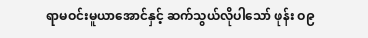ရာမဝင်းမူယာအောင်နှင့် ဆက်သွယ်လိုပါသော် ဖုန်း ဝ၉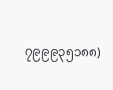၇၉၉၉၃၅၁၈၈)